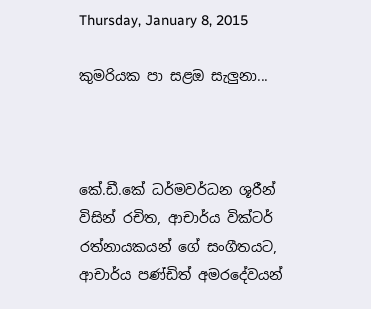Thursday, January 8, 2015

කුමරියක පා සළඔ සැලුනා...



කේ.ඩී.කේ ධර්මවර්ධන ශූරීන් විසින් රචිත, ආචාර්ය වික්ටර් රත්නායකයන් ගේ සංගීතයට, ආචාර්ය පණ්ඩිත් අමරදේවයන්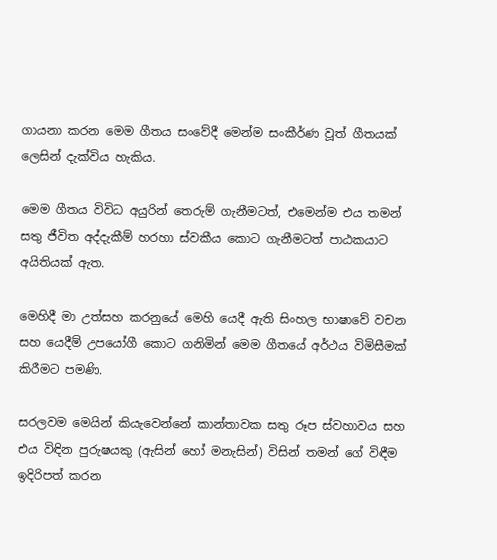ගායනා කරන මෙම ගීතය සංවේදී මෙන්ම සංකීර්ණ වූත් ගීතයක් ලෙසින් දැක්විය හැකිය.

මෙම ගීතය විවිධ අයුරින් තෙරුම් ගැනීමටත්, එමෙන්ම එය තමන් සතු ජීවිත අද්දැකීම් හරහා ස්වකීය කොට ගැනීමටත් පාඨකයාට අයිතියක් ඇත.

මෙහිදී මා උත්සහ කරනුයේ මෙහි යෙදී ඇති සිංහල භාෂාවේ වචන සහ යෙදීම් උපයෝගී කොට ගනිමින් මෙම ගීතයේ අර්ථය විමිසීමක් කිරීමට පමණි.

සරලවම මෙයින් කියැවෙන්නේ කාන්තාවක සතු රූප ස්වහාවය සහ එය විඳින පුරුෂයකු (ඇසින් හෝ මනැසින්) විසින් තමන් ගේ විඳීම ඉදිරිපත් කරන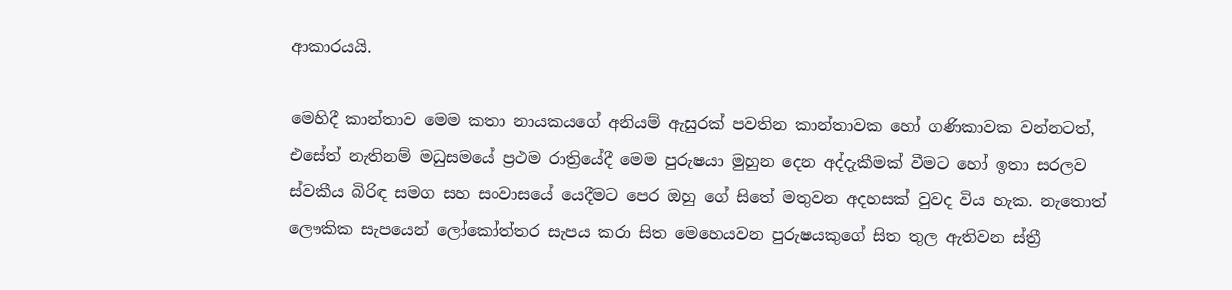ආකාරයයි.

මෙහිදී කාන්තාව මෙම කතා නායකයගේ අනියම් ඇසුරක් පවතින කාන්තාවක හෝ ගණිකාවක වන්නටත්, එසේත් නැතිනම් මධුසමයේ ප්‍රථම රාත්‍රියේදී මෙම පුරුෂයා මුහුන දෙන අද්දැකීමක් වීමට හෝ ඉතා සරලව ස්වකීය බිරිඳ සමග සහ සංවාසයේ යෙදීමට පෙර ඔහු ගේ සිතේ මතුවන අදහසක් වුවද විය හැක. නැතොත් ලෞකික සැපයෙන් ලෝකෝත්තර සැපය කරා සිත මෙහෙයවන පුරුෂයකුගේ සිත තුල ඇතිවන ස්ත්‍රී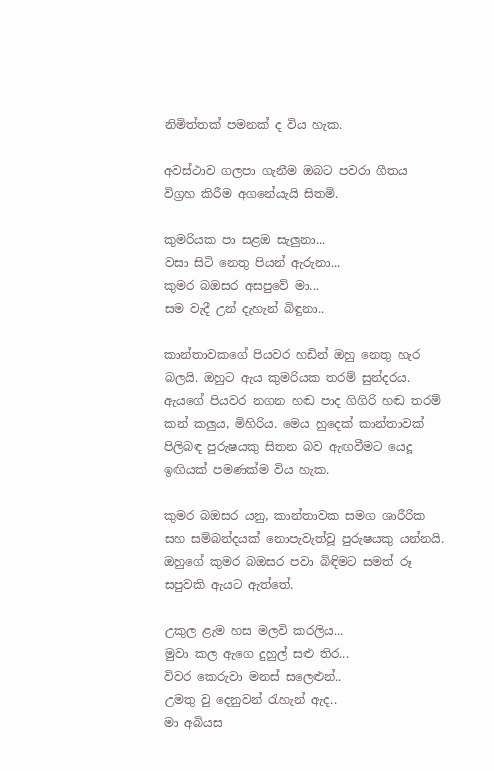නිමිත්තක් පමනක් ද විය හැක.

අවස්ථාව ගලපා ගැනීම ඔබට පවරා ගීතය විග්‍රහ කිරීම අගනේයැයි සිතමි.

කුමරියක පා සළඔ සැලුනා...
වසා සිටි නෙතු පියන් ඇරුනා...
කුමර බඔසර අසපුවේ මා...
සම වැදී උන් දැහැන් බිඳුනා..

කාන්තාවකගේ පියවර හඩින් ඔහු නෙතු හැර බලයි. ඔහුට ඇය කුමරියක තරම් සුන්දරය. ඇයගේ පියවර නගන හඬ පාද ගිගිරි හඬ තරම් කන් කලුය, මිහිරිය. මෙය හුදෙක් කාන්තාවක් පිලිබඳ පුරුෂයකු සිතන බව ඇඟවීමට යෙදූ ඉඟියක් පමණක්ම විය හැක.

කුමර බඔසර යනු, කාන්තාවක සමග ශාරීරික සහ සම්බන්දයක් නොපැවැත්වූ පුරුෂයකු යන්න‍යි. ඔහුගේ කුමර බඔසර පවා බිඳිමට සමත් රූ සපුවකි ඇයට ඇත්තේ.

උකුල ළැම හස මලවි කරලිය...
මුවා කල ඇගෙ දුහුල් සළු තිර...
විවර කෙරුවා මනස් සලෙළුන්..
උමතු වු දෙනුවන් රැහැන් ඇද..
මා අබියස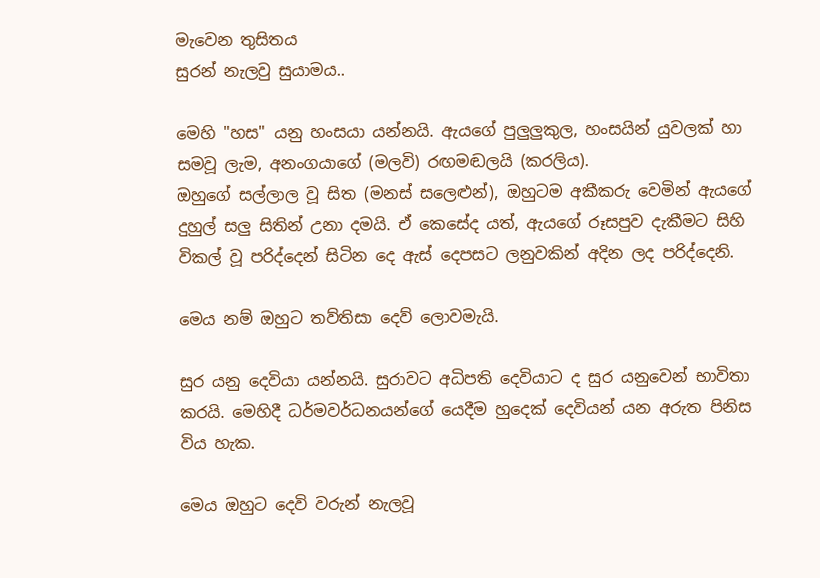මැවෙන තුසිතය
සුරන් නැලවු සුයාමය..

මෙහි "හස" යනු හංසයා යන්නයි. ඇයගේ පුලුලුකුල, හංසයින් යුවලක් හා සමවූ ලැම, අනංගයාගේ (මලවි) රඟමඬලයි (කරලිය).
ඔහුගේ සල්ලාල වූ සිත (මනස් සලෙළුන්), ඔහුටම අකීකරු වෙමින් ඇයගේ දුහුල් සලු සිතින් උනා දමයි. ඒ කෙසේද යත්, ඇයගේ රූසපුව දැකීමට සිහි විකල් වූ පරිද්දෙන් සිටින දෙ ඇස් දෙපසට ලනුවකින් අදින ලද පරිද්දෙනි.

මෙය නම් ඔහුට තව්තිසා දෙව් ලොවමැයි.

සුර යනු දෙවියා යන්නයි. සුරාවට අධිපති දෙවියාට ද සුර යනුවෙන් භාවිතා කරයි. මෙහිදී ධර්මවර්ධනයන්ගේ යෙදීම හුදෙක් දෙවියන් යන අරුත පිනිස විය හැක.

මෙය ඔහුට දෙවි වරුන් නැලවූ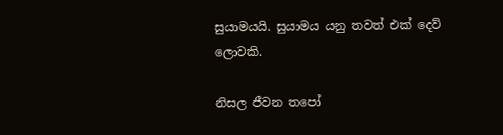සුයාමයයි. සුයාමය යනු තවත් එක් දෙව් ලොවකි.

නිසල ජීවන තපෝ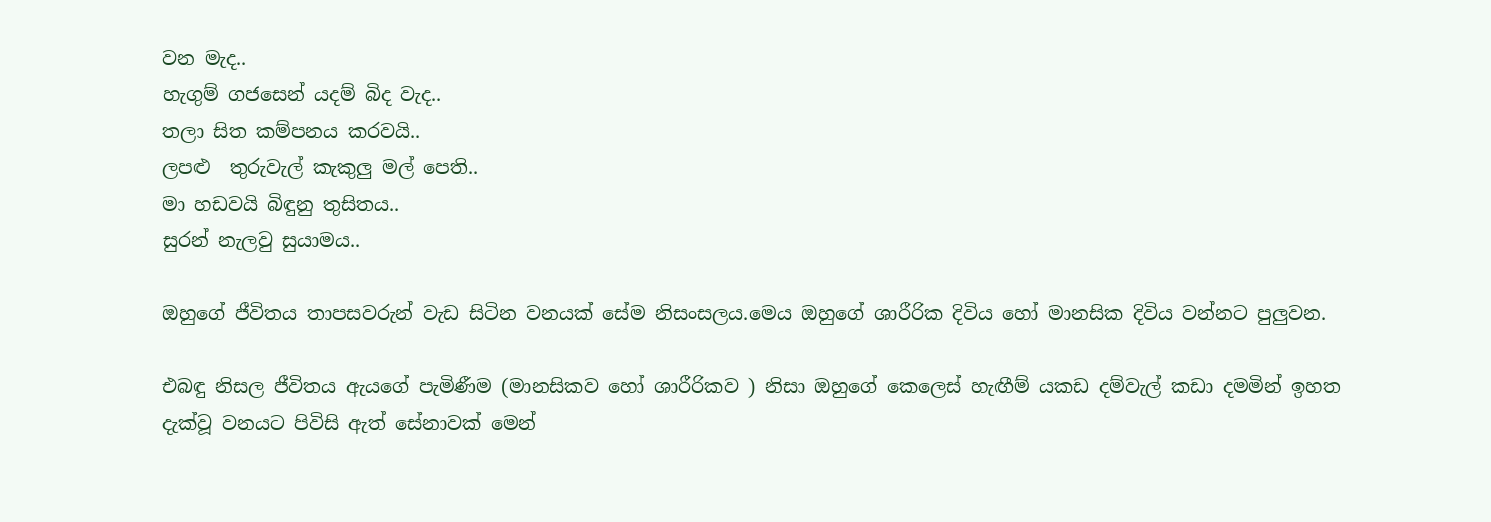වන මැද..
හැගුම් ගජසෙන් යදම් බිද ‍වැද..
තලා සිත කම්පනය කරවයි..
ලපළු  තුරුවැල් කැකුලු මල් පෙති..
මා හඩවයි බිඳුනු තුසිතය..
සුරන් නැලවු සුයාමය..

ඔහුගේ ජීවිතය තාපසවරුන් වැඩ සිටින වනයක් සේම නිසංසලය.මෙය ඔහුගේ ශාරීරික දිවිය හෝ මානසික දිවිය වන්නට පුලුවන.

එබඳු නිසල ජීවිත‍ය ඇයගේ පැමිණීම (මානසිකව හෝ ශාරීරිකව ) නිසා ඔහුගේ කෙලෙස් හැඟීම් යකඩ දම්වැල් කඩා දමමින් ඉහත දැක්වූ වනයට පිවිසි ඇත් සේනාවක් මෙන්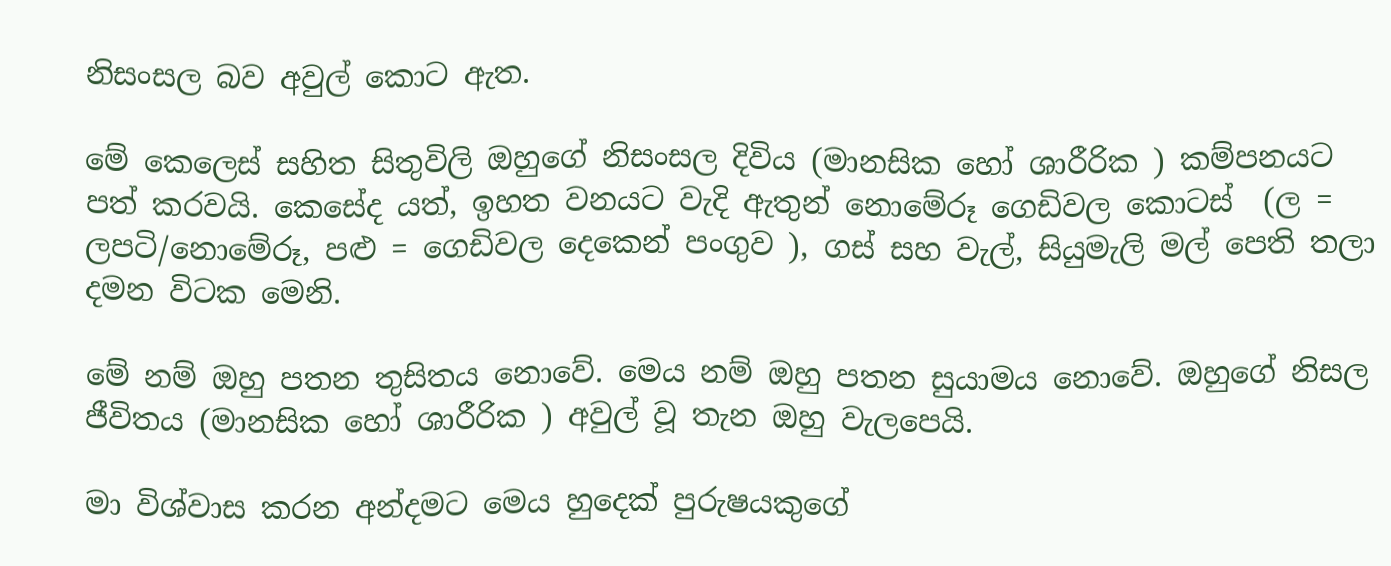නිසංසල බව අවුල් කොට ඇත.

මේ කෙලෙස් සහිත සිතුවිලි ඔහුගේ නිසංසල දිවිය (මානසික හෝ ශාරීරික ) කම්පනයට පත් කරවයි. කෙසේද යත්, ඉහත වනයට වැදි ඇතුන් නොමේරූ ගෙඩිවල කොටස්  (ල = ලපටි/නොමේරූ, පළු = ගෙඩිවල දෙකෙන් පංගුව ), ගස් සහ වැල්, සියුමැලි මල් පෙති තලා දමන විටක මෙනි.

මේ නම් ඔහු පතන තුසිතය නොවේ. මෙය නම් ඔහු පතන සුයාමය නොවේ. ඔහුගේ නිසල ජීවිත‍ය (මානසික හෝ ශාරීරික ) අවුල් වූ තැන ඔහු වැලපෙයි.

මා විශ්වාස කරන අන්දමට මෙය හුදෙක් පුරුෂයකුගේ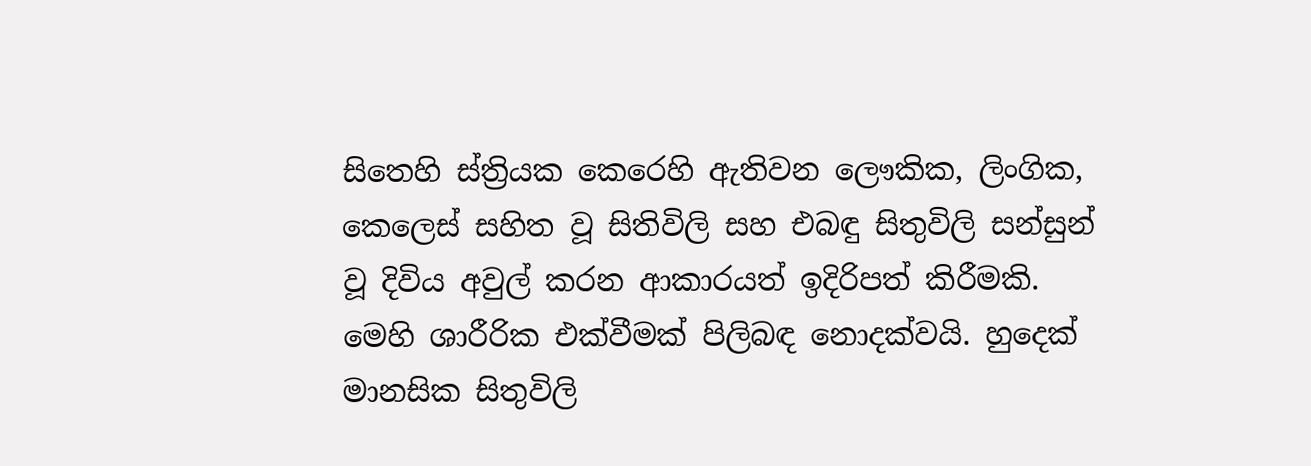සිතෙහි ස්ත්‍රියක කෙරෙහි ඇතිවන ලෞකික, ලිංගික, කෙලෙස් සහිත වූ සිතිවිලි සහ එබඳු සිතුවිලි සන්සුන් වූ දිවිය අවුල් කරන ආකාරයත් ඉදිරිපත් කිරීමකි. මෙහි ශාරීරික එක්වීමක් පිලිබඳ නොදක්වයි. හුදෙක් මානසික සිතුවිලි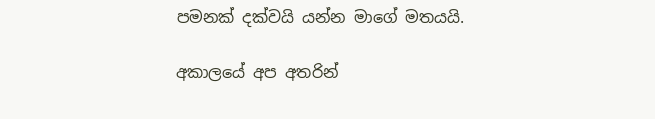පමනක් දක්වයි යන්න මාගේ මතයයි.

අකාලයේ අප අතරින්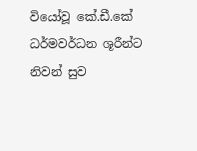වියෝවූ කේ.ඩී.කේ ධර්මවර්ධන ශූරීන්ට නිවන් සුව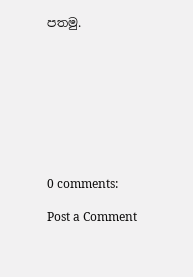පතමු.









0 comments:

Post a Comment